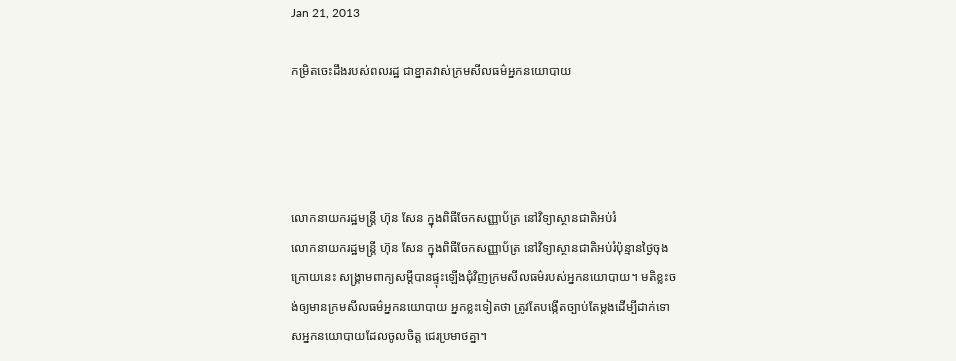Jan 21, 2013

កម្រិតចេះដឹងរបស់ពលរដ្ឋ ជាខ្នាតវាស់ក្រមសីលធម៌អ្នកនយោបាយ




លោកនាយករដ្ឋមន្រ្តី ហ៊ុន សែន ក្នុងពិធីចែកសញ្ញាប័ត្រ នៅវិទ្យាស្ថានជាតិអប់រំ
លោកនាយករដ្ឋមន្រ្តី ហ៊ុន សែន ក្នុងពិធីចែកសញ្ញាប័ត្រ នៅវិទ្យាស្ថានជាតិអប់រំប៉ុន្មានថ្ងៃចុងក្រោយនេះ សង្គ្រាមពាក្យសម្តីបានផ្ទុះឡើងជុំវិញក្រមសីលធម៌របស់អ្នកនយោបាយ។ មតិខ្លះចង់ឲ្យមានក្រមសីលធម៌អ្នកនយោបាយ អ្នកខ្លះទៀតថា ត្រូវតែបង្កើតច្បាប់តែម្តងដើម្បីដាក់ទោសអ្នកនយោបាយដែលចូលចិត្ត ជេរប្រមាថគ្នា។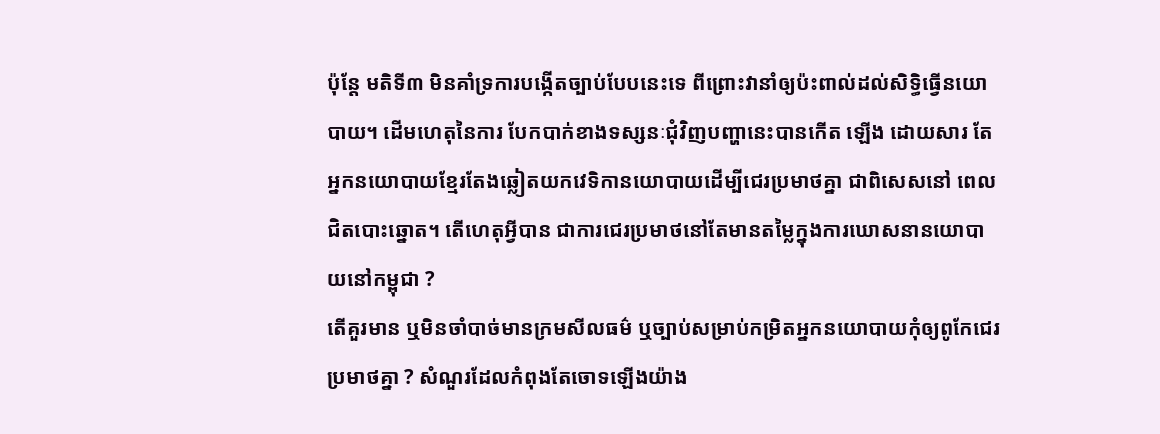ប៉ុន្តែ មតិទី៣ មិនគាំទ្រការបង្កើតច្បាប់បែបនេះទេ ពីព្រោះវានាំឲ្យប៉ះពាល់ដល់សិទ្ធិធ្វើនយោបាយ។ ដើមហេតុនៃការ បែកបាក់ខាងទស្សនៈជុំវិញបញ្ហានេះបានកើត ឡើង ដោយសារ តែអ្នកនយោបាយខ្មែរតែងឆ្លៀតយកវេទិកានយោបាយដើម្បីជេរប្រមាថគ្នា ជាពិសេសនៅ ពេលជិតបោះឆ្នោត។ តើហេតុអ្វីបាន ជាការជេរប្រមាថនៅតែមានតម្លៃក្នុងការឃោសនានយោបាយនៅកម្ពុជា ?
តើគួរមាន ឬមិនចាំបាច់មានក្រមសីលធម៌ ឬច្បាប់សម្រាប់កម្រិតអ្នកនយោបាយកុំឲ្យពូកែជេរប្រមាថគ្នា ? សំណួរដែលកំពុងតែចោទឡើងយ៉ាង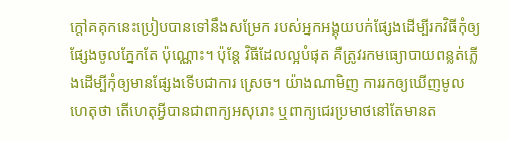ក្តៅគគុកនេះប្រៀបបានទៅនឹងសម្រែក របស់អ្នកអង្គុយបក់ផ្សែងដើម្បីរកវិធីកុំឲ្យផ្សែងចូលភ្នែកតែ ប៉ុណ្ណោះ។ ប៉ុន្តែ វិធីដែលល្អបំផុត គឺត្រូវរកមធ្យោបាយពន្លត់ភ្លើងដើម្បីកុំឲ្យមានផ្សែងទើបជាការ ស្រេច។ យ៉ាងណាមិញ ការរកឲ្យឃើញមូលហេតុថា តើហេតុអ្វីបានជាពាក្យអសុរោះ ឬពាក្យជេរប្រមាថនៅតែមានត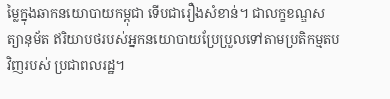ម្លៃក្នុងឆាកនយោបាយកម្ពុជា ទើបជារឿងសំខាន់។ ជាលក្ខខណ្ឌសត្យានុម័ត ឥរិយាបថរបស់អ្នកនយោបាយប្រែប្រួលទៅតាមប្រតិកម្មតបវិញរបស់ ប្រជាពលរដ្ឋ។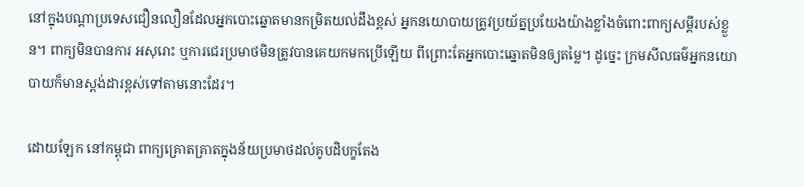នៅក្នុងបណ្តាប្រទេសជឿនលឿនដែលអ្នកបោះឆ្នោតមានកម្រិតយល់ដឹងខ្ពស់ អ្នកនយោបាយត្រូវប្រយ័ត្នប្រយែងយ៉ាងខ្លាំងចំពោះពាក្យសម្តីរបស់ខ្លួន។ ពាក្យមិនបានការ អសុរោះ ឬការជេរប្រមាថមិនត្រូវបានគេយកមកប្រើឡើយ ពីព្រោះតែអ្នកបោះឆ្នោតមិនឲ្យតម្លៃ។ ដូច្នេះ ក្រមសីលធម៌អ្នកនយោបាយក៏មានស្តង់ដារខ្ពស់ទៅតាមនោះដែរ។

ដោយឡែក នៅកម្ពុជា ពាក្យគ្រោតគ្រាតក្នុងន័យប្រមាថដល់គូបដិបក្ខតែង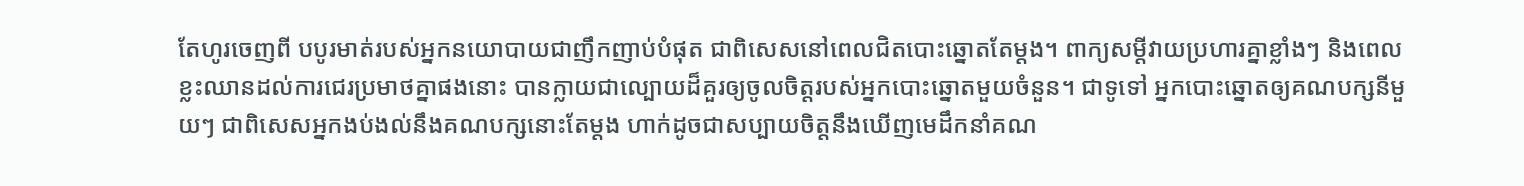តែហូរចេញពី បបូរមាត់របស់អ្នកនយោបាយជាញឹកញាប់បំផុត ជាពិសេសនៅពេលជិតបោះឆ្នោតតែម្តង។ ពាក្យសម្តីវាយប្រហារគ្នាខ្លាំងៗ និងពេលខ្លះឈានដល់ការជេរប្រមាថគ្នាផងនោះ បានក្លាយជាល្បោយដ៏គួរឲ្យចូលចិត្តរបស់អ្នកបោះឆ្នោតមួយចំនួន។ ជាទូទៅ អ្នកបោះឆ្នោតឲ្យគណបក្សនីមួយៗ ជាពិសេសអ្នកងប់ងល់នឹងគណបក្សនោះតែម្តង ហាក់ដូចជាសប្បាយចិត្តនឹងឃើញមេដឹកនាំគណ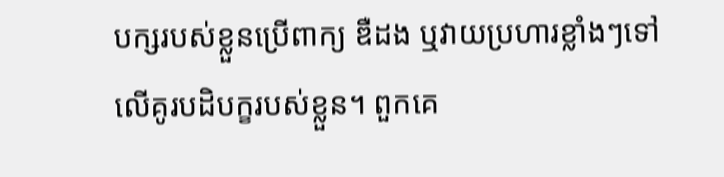បក្សរបស់ខ្លួនប្រើពាក្យ ឌឺដង ឬវាយប្រហារខ្លាំងៗទៅលើគូរបដិបក្ខរបស់ខ្លួន។ ពួកគេ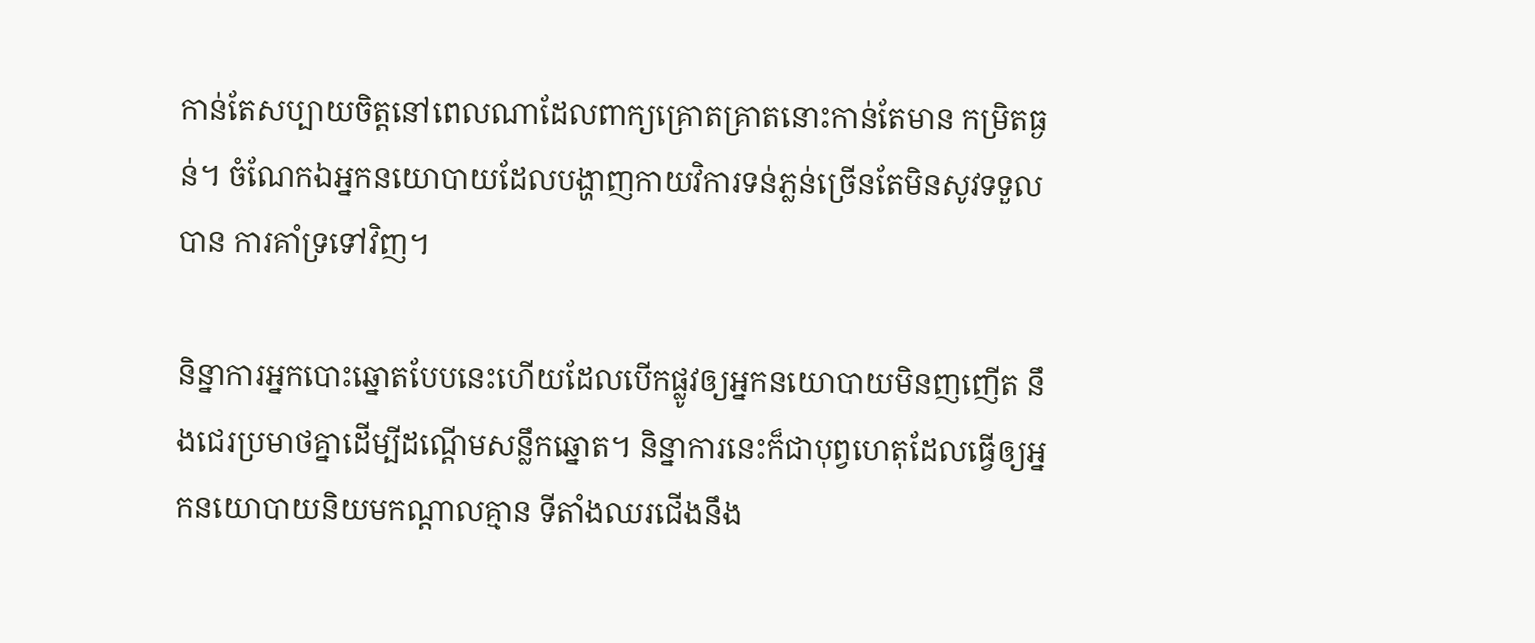កាន់តែសប្បាយចិត្តនៅពេលណាដែលពាក្យគ្រោតគ្រាតនោះកាន់តែមាន កម្រិតធ្ងន់។ ចំណែកឯអ្នកនយោបាយដែលបង្ហាញកាយវិការទន់ភ្លន់ច្រើនតែមិនសូវទទួលបាន ការគាំទ្រទៅវិញ។

និន្នាការអ្នកបោះឆ្នោតបែបនេះហើយដែលបើកផ្លូវឲ្យអ្នកនយោបាយមិនញញើត នឹងជេរប្រមាថគ្នាដើម្បីដណ្តើមសន្លឹកឆ្នោត។ និន្នាការនេះក៏ជាបុព្វហេតុដែលធ្វើឲ្យអ្នកនយោបាយនិយមកណ្តាលគ្មាន ទីតាំងឈរជើងនឹង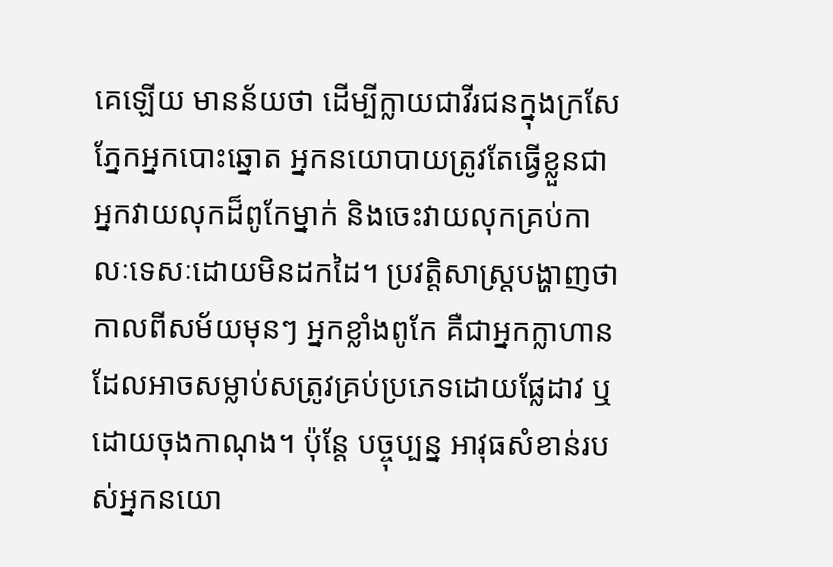គេឡើយ មានន័យថា ដើម្បីក្លាយជាវីរជនក្នុងក្រសែភ្នែកអ្នកបោះឆ្នោត អ្នកនយោបាយត្រូវតែធ្វើខ្លួនជាអ្នកវាយលុកដ៏ពូកែម្នាក់ និងចេះវាយលុកគ្រប់កាលៈទេសៈដោយមិនដកដៃ។ ប្រវត្តិសាស្ត្របង្ហាញថា កាលពីសម័យមុនៗ អ្នកខ្លាំងពូកែ គឺជាអ្នកក្លាហានដែលអាចសម្លាប់សត្រូវគ្រប់ប្រភេទដោយផ្លែដាវ ឬដោយចុងកាណុង។ ប៉ុន្តែ បច្ចុប្បន្ន អាវុធសំខាន់របស់អ្នកនយោ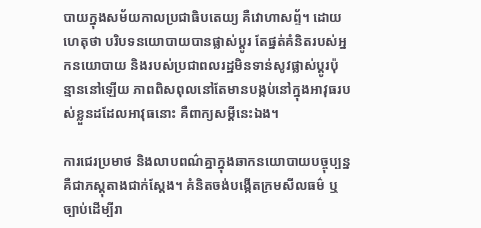បាយក្នុងសម័យកាលប្រជាធិបតេយ្យ គឺវោហាសព្ទ័។ ដោយហេតុថា បរិបទនយោបាយបានផ្លាស់ប្តូរ តែផ្នត់គំនិតរបស់អ្នកនយោបាយ និងរបស់ប្រជាពលរដ្ឋមិនទាន់សូវផ្លាស់ប្តូរប៉ុន្មាននៅឡើយ ភាពពិសពុលនៅតែមានបង្កប់នៅក្នុងអាវុធរបស់ខ្លួនដដែលអាវុធនោះ គឺពាក្យសម្តីនេះឯង។

ការជេរប្រមាថ និងលាបពណ៌គ្នាក្នុងឆាកនយោបាយបច្ចុប្បន្ន គឺជាភស្តុតាងជាក់ស្តែង។ គំនិតចង់បង្កើតក្រមសីលធម៌ ឬច្បាប់ដើម្បីរា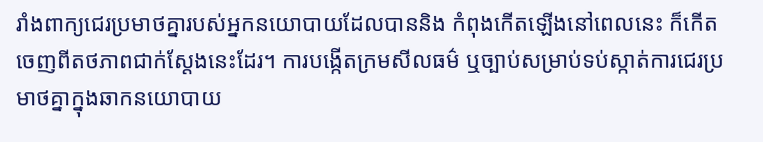រាំងពាក្យជេរប្រមាថគ្នារបស់អ្នកនយោបាយដែលបាននិង កំពុងកើតឡើងនៅពេលនេះ ក៏កើតចេញពីតថភាពជាក់ស្តែងនេះដែរ។ ការបង្កើតក្រមសីលធម៌ ឬច្បាប់សម្រាប់ទប់ស្កាត់ការជេរប្រមាថគ្នាក្នុងឆាកនយោបាយ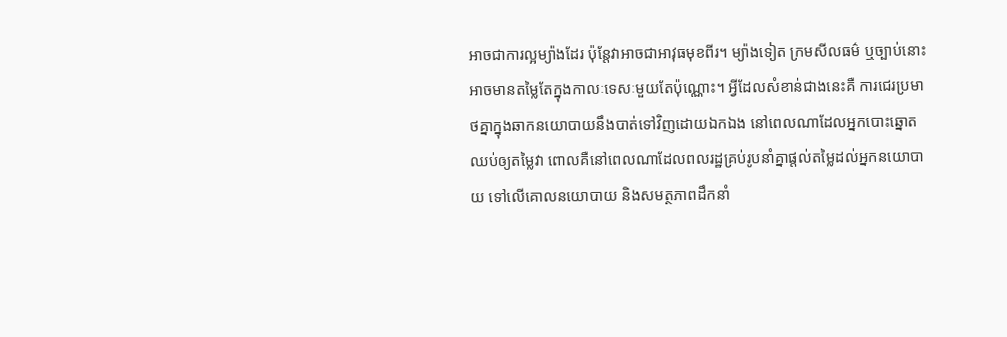អាចជាការល្អម្យ៉ាងដែរ ប៉ុន្តែវាអាចជាអាវុធមុខពីរ។ ម្យ៉ាងទៀត ក្រមសីលធម៌ ឬច្បាប់នោះអាចមានតម្លៃតែក្នុងកាលៈទេសៈមួយតែប៉ុណ្ណោះ។ អ្វីដែលសំខាន់ជាងនេះគឺ ការជេរប្រមាថគ្នាក្នុងឆាកនយោបាយនឹងបាត់ទៅវិញដោយឯកឯង នៅពេលណាដែលអ្នកបោះឆ្នោតឈប់ឲ្យតម្លៃវា ពោលគឺនៅពេលណាដែលពលរដ្ឋគ្រប់រូបនាំគ្នាផ្តល់តម្លៃដល់អ្នកនយោបាយ ទៅលើគោលនយោបាយ និងសមត្ថភាពដឹកនាំ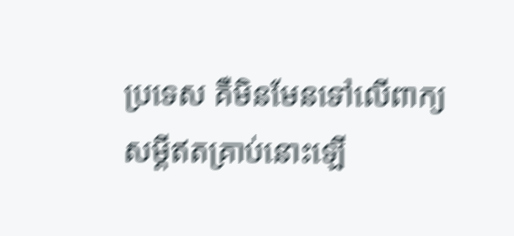ប្រទេស គឺមិនមែនទៅលើពាក្យសម្តីឥតគ្រាប់នោះឡើ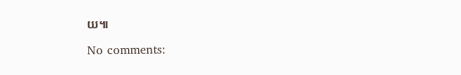យ៕

No comments: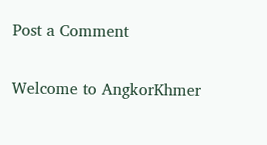Post a Comment

Welcome to AngkorKhmer